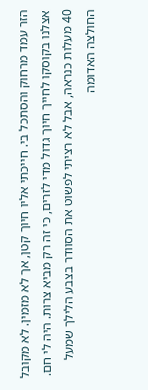הזר עמד מרחוק והסתכל בי. חייכתי אליו חיוך קטן, אך לא מזמין. לא מקובל אצלנו בקוסקו לחייך חיוך גדול מדי לזרים, כי זה רק מביא צרות. היה לי חם. 40 מעלות כנראה, אבל לא רציתי לפשוט את הסוודר בצבע הלילך שמעל החולצה האדומה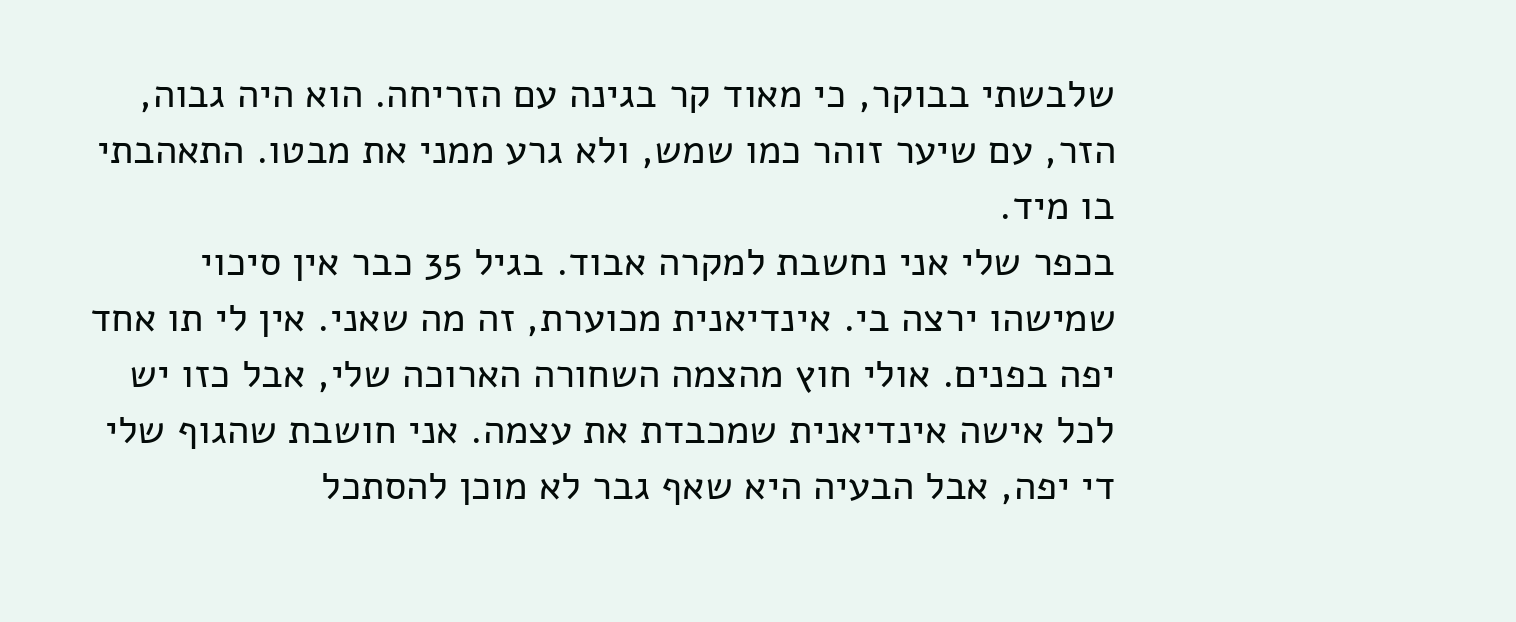שלבשתי בבוקר, כי מאוד קר בגינה עם הזריחה. הוא היה גבוה, הזר, עם שיער זוהר כמו שמש, ולא גרע ממני את מבטו. התאהבתי בו מיד.
בכפר שלי אני נחשבת למקרה אבוד. בגיל 35 כבר אין סיכוי שמישהו ירצה בי. אינדיאנית מכוערת, זה מה שאני. אין לי תו אחד יפה בפנים. אולי חוץ מהצמה השחורה הארוכה שלי, אבל כזו יש לכל אישה אינדיאנית שמכבדת את עצמה. אני חושבת שהגוף שלי די יפה, אבל הבעיה היא שאף גבר לא מוכן להסתכל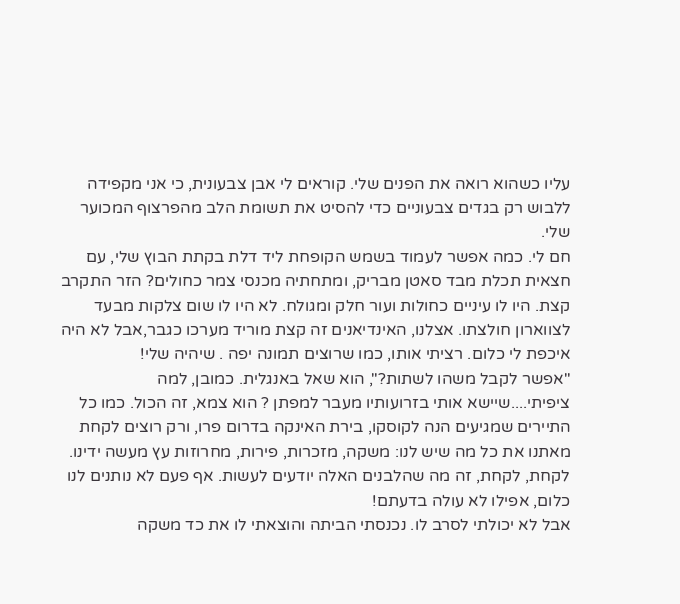עליו כשהוא רואה את הפנים שלי. קוראים לי אבן צבעונית, כי אני מקפידה ללבוש רק בגדים צבעוניים כדי להסיט את תשומת הלב מהפרצוף המכוער שלי.
חם לי. כמה אפשר לעמוד בשמש הקופחת ליד דלת בקתת הבוץ שלי, עם חצאית תכלת מבד סאטן מבריק, ומתחתיה מכנסי צמר כחולים? הזר התקרב קצת. היו לו עיניים כחולות ועור חלק ומגולח. לא היו לו שום צלקות מבעד לצווארון חולצתו. אצלנו, האינדיאנים זה קצת מוריד מערכו כגבר,אבל לא היה איכפת לי כלום. רציתי אותו, כמו שרוצים תמונה יפה . שיהיה שלי!
"אפשר לקבל משהו לשתות?", הוא שאל באנגלית. כמובן, למה ציפיתי....שיישא אותי בזרועותיו מעבר למפתן ? הוא צמא, זה הכול. כמו כל התיירים שמגיעים הנה לקוסקו, בירת האינקה בדרום פרו, ורק רוצים לקחת מאתנו את כל מה שיש לנו: משקה, מזכרות, פירות, מחרוזות עץ מעשה ידינו. לקחת, לקחת, זה מה שהלבנים האלה יודעים לעשות. אף פעם לא נותנים לנו כלום, אפילו לא עולה בדעתם!
אבל לא יכולתי לסרב לו. נכנסתי הביתה והוצאתי לו את כד משקה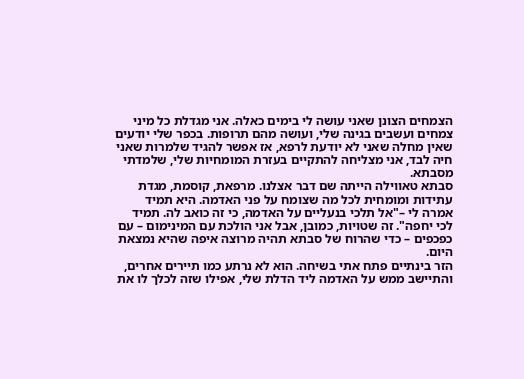הצמחים הצונן שאני עושה לי בימים כאלה. אני מגדלת כל מיני צמחים ועשבים בגינה שלי, ועושה מהם תרופות. בכפר שלי יודעים שאין מחלה שאני לא יודעת לרפא, אז אפשר להגיד שלמרות שאני חיה לבד, אני מצליחה להתקיים בעזרת המומחיות שלי, שלמדתי מסבתא.
סבתא טאווילה הייתה שם דבר אצלנו. מרפאת, קוסמת, מגדת עתידות ומומחית לכל מה שצומח על פני האדמה. היא תמיד אמרה לי –"אל תלכי בנעליים על האדמה, כי זה כואב לה. תמיד לכי יחפה". זה שטויות, כמובן, אבל אני הולכת עם המינימום – עם כפכפים – כדי שהרוח של סבתא תהיה מרוצה איפה שהיא נמצאת היום.
הזר בינתיים פתח אתי בשיחה. הוא לא נרתע כמו תיירים אחרים, והתיישב ממש על האדמה ליד הדלת שלי, אפילו שזה לכלך לו את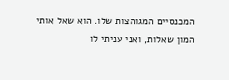המכנסיים המגוהצות שלו. הוא שאל אותי המון שאלות, ואני עניתי לו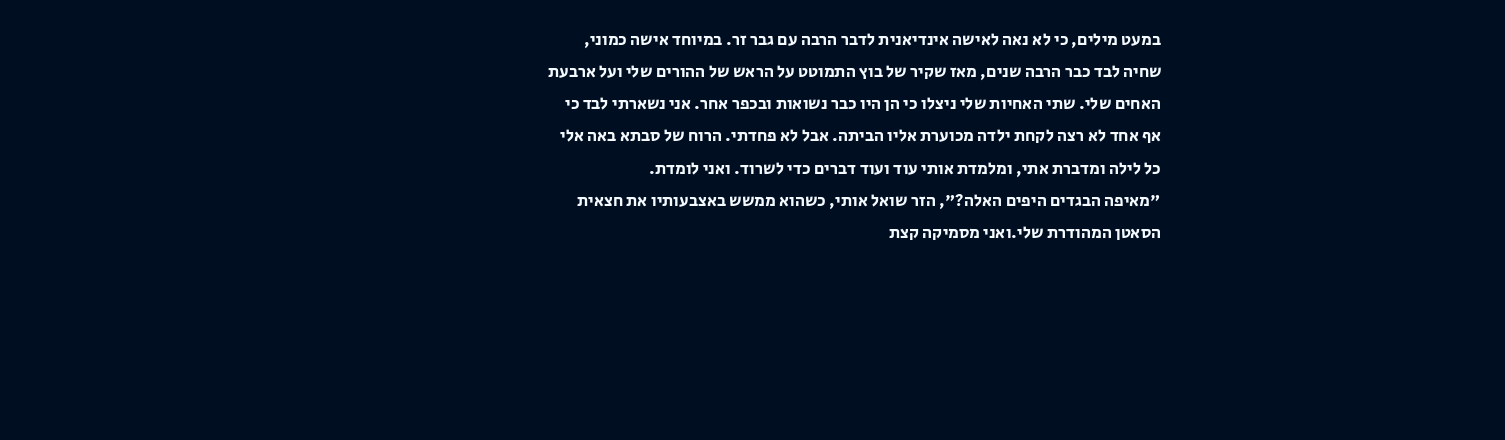במעט מילים, כי לא נאה לאישה אינדיאנית לדבר הרבה עם גבר זר. במיוחד אישה כמוני, שחיה לבד כבר הרבה שנים, מאז שקיר של בוץ התמוטט על הראש של ההורים שלי ועל ארבעת האחים שלי. שתי האחיות שלי ניצלו כי הן היו כבר נשואות ובכפר אחר. אני נשארתי לבד כי אף אחד לא רצה לקחת ילדה מכוערת אליו הביתה. אבל לא פחדתי. הרוח של סבתא באה אלי כל לילה ומדברת אתי, ומלמדת אותי עוד ועוד דברים כדי לשרוד. ואני לומדת.
"מאיפה הבגדים היפים האלה?", הזר שואל אותי, כשהוא ממשש באצבעותיו את חצאית הסאטן המהודרת שלי.ואני מסמיקה קצת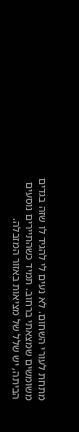מתחת לעורי השחום. לא נעים לי להגיד לו שזה בגדים משומשים שמצאתי ברחוב. תמיד כשהתיירים נוסעים הביתה, יש שלל של מציאות באזור המזבלה.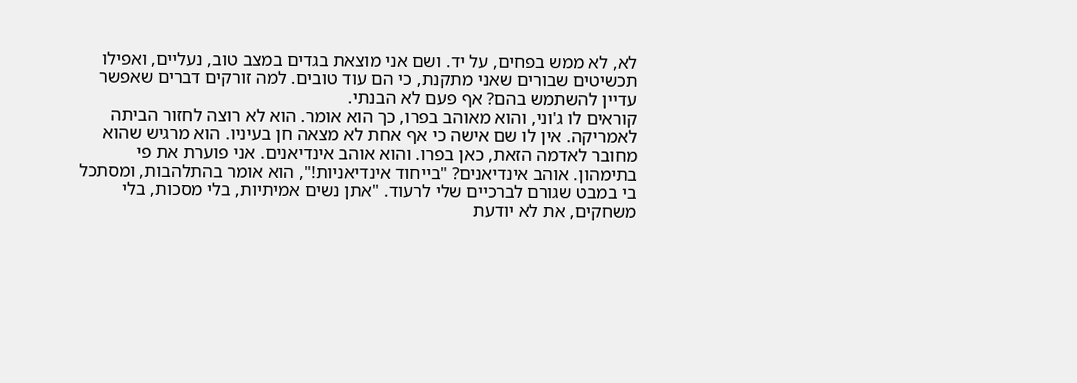לא, לא ממש בפחים, על יד. ושם אני מוצאת בגדים במצב טוב, נעליים, ואפילו תכשיטים שבורים שאני מתקנת, כי הם עוד טובים. למה זורקים דברים שאפשר עדיין להשתמש בהם? אף פעם לא הבנתי.
קוראים לו ג'וני, והוא מאוהב בפרו, כך הוא אומר. הוא לא רוצה לחזור הביתה לאמריקה. אין לו שם אישה כי אף אחת לא מצאה חן בעיניו. הוא מרגיש שהוא מחובר לאדמה הזאת, כאן בפרו. והוא אוהב אינדיאנים. אני פוערת את פי בתימהון. אוהב אינדיאנים? "בייחוד אינדיאניות!", הוא אומר בהתלהבות, ומסתכל בי במבט שגורם לברכיים שלי לרעוד. "אתן נשים אמיתיות, בלי מסכות, בלי משחקים, את לא יודעת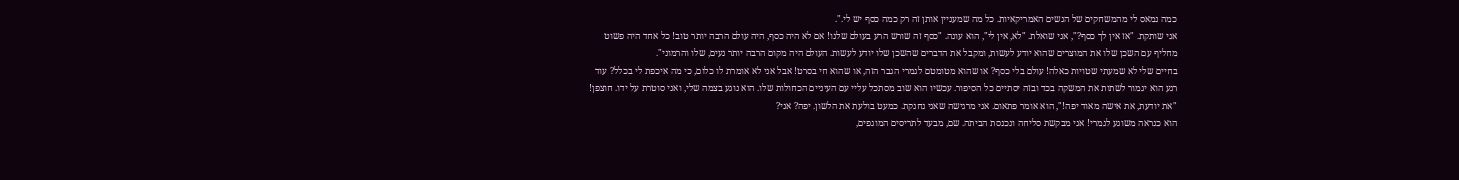כמה נמאס לי מהמשחקים של הנשים האמריקאיות. כל מה שמעניין אותן זה רק כמה כסף יש לי.".
אני שותקת. "אז אין לך כסף?", אני שואלת. "לא, אין לי", הוא עונה. "כסף זה שורש הרע בעולם שלנו! אם לא היה כסף, היה עולם הרבה יותר טוב! כל אחד היה פשוט מחליף עם השכן שלו את המוצרים שהוא יודע לעשות, ומקבל את הדברים שהשכן שלו יודע לעשות. העולם היה מקום הרבה יותר נעים, שלו והרמוני".
בחיים שלי לא שמעתי שטויות כאלה! עולם בלי כסף? או שהוא מטומטם לגמרי הגבר הזה, או שהוא חי בסרט! אבל אני לא אומרת לו כלום, כי מה איכפת לי בכלל? עוד רגע הוא יגמור לשתות את המשקה בכד ובזה יסתיים כל הסיפור. עכשיו הוא שוב מסתכל עליי עם העיניים הכחולות שלו. הוא נוגע בצמה שלי, ואני סוטרת על ידו. חוצפן! "את יודעת, את אישה מאוד יפה!", הוא אומר פתאום. אני מרגישה שאני נחנקת. כמעט בולעת את הלשון. יפה? אני?
הוא כנראה משוגע לגמרי! אני מבקשת סליחה ונכנסת הביתה. שם, מבעד לתריסים המוגפים,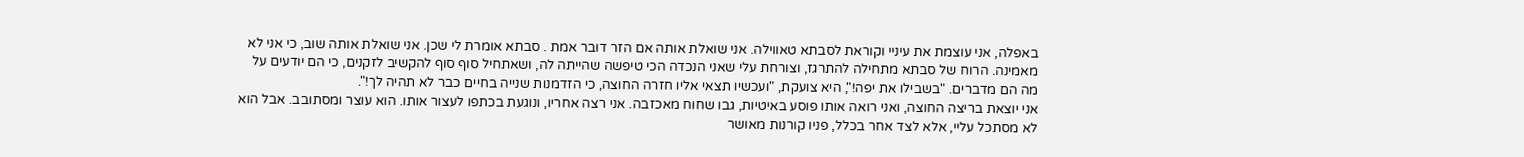באפלה, אני עוצמת את עיניי וקוראת לסבתא טאווילה. אני שואלת אותה אם הזר דובר אמת . סבתא אומרת לי שכן. אני שואלת אותה שוב, כי אני לא מאמינה. הרוח של סבתא מתחילה להתרגז, וצורחת עלי שאני הנכדה הכי טיפשה שהייתה לה, ושאתחיל סוף סוף להקשיב לזקנים, כי הם יודעים על מה הם מדברים. "בשבילו את יפה!", היא צועקת, "ועכשיו תצאי אליו חזרה החוצה, כי הזדמנות שנייה בחיים כבר לא תהיה לך!".
אני יוצאת בריצה החוצה, ואני רואה אותו פוסע באיטיות, גבו שחוח מאכזבה. אני רצה אחריו, ונוגעת בכתפו לעצור אותו. הוא עוצר ומסתובב. אבל הוא לא מסתכל עליי, אלא לצד אחר בכלל, פניו קורנות מאושר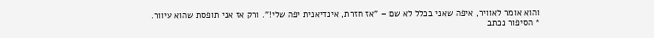והוא אומר לאוויר, איפה שאני בכלל לא שם – "אז חזרת, אינדיאנית יפה שלי!". ורק אז אני תופסת שהוא עיוור.
* הסיפור נכתב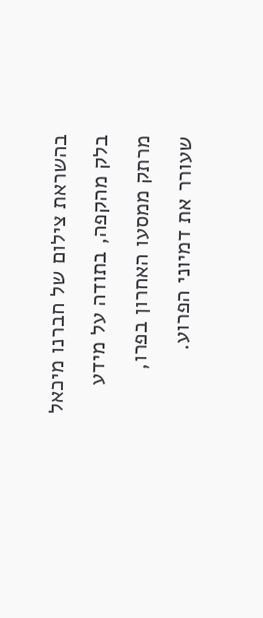בהשראת צילום של חברנו מיכאל בלק מהקפה, בתודה על מידע מרתק ממסעו האחרון בפרו, שעורר את דמיוני הפרוע.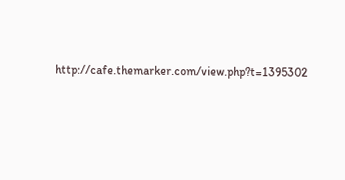http://cafe.themarker.com/view.php?t=1395302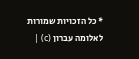* כל הזכויות שמורות לאלומה עברון (c) |